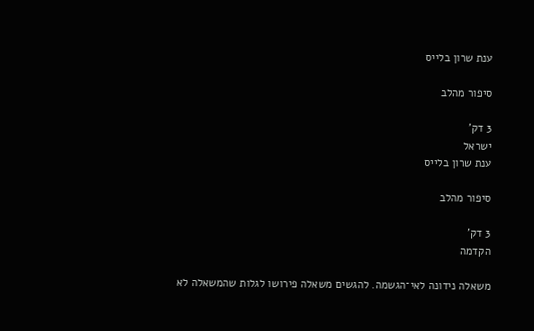ענת שרון בלייס

סיפור מהלב

3 דק'
ישראל
ענת שרון בלייס

סיפור מהלב

3 דק'
הקדמה

משאלה נידונה לאי־הגשמה. להגשים משאלה פירושו לגלות שהמשאלה לא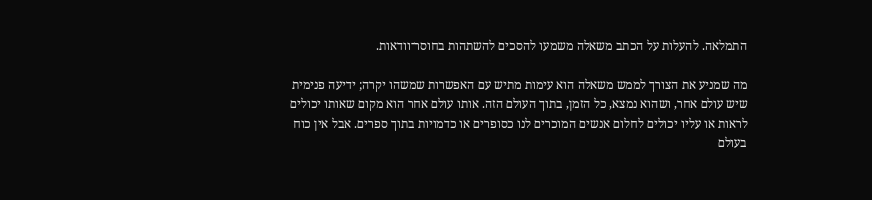התמלאה. להעלות על הכתב משאלה משמעו להסכים להשתהות בחוסר־וודאות.

מה שמניע את הצורך לממש משאלה הוא עימות מתיש עם האפשרות שמשהו יקרה; ידיעה פנימית שיש עולם אחר, ושהוא נמצא, כל הזמן, בתוך העולם הזה. אותו עולם אחר הוא מקום שאותו יכולים לראות או עליו יכולים לחלום אנשים המוכרים לנו כסופרים או כדמויות בתוך ספרים. אבל אין כוח בעולם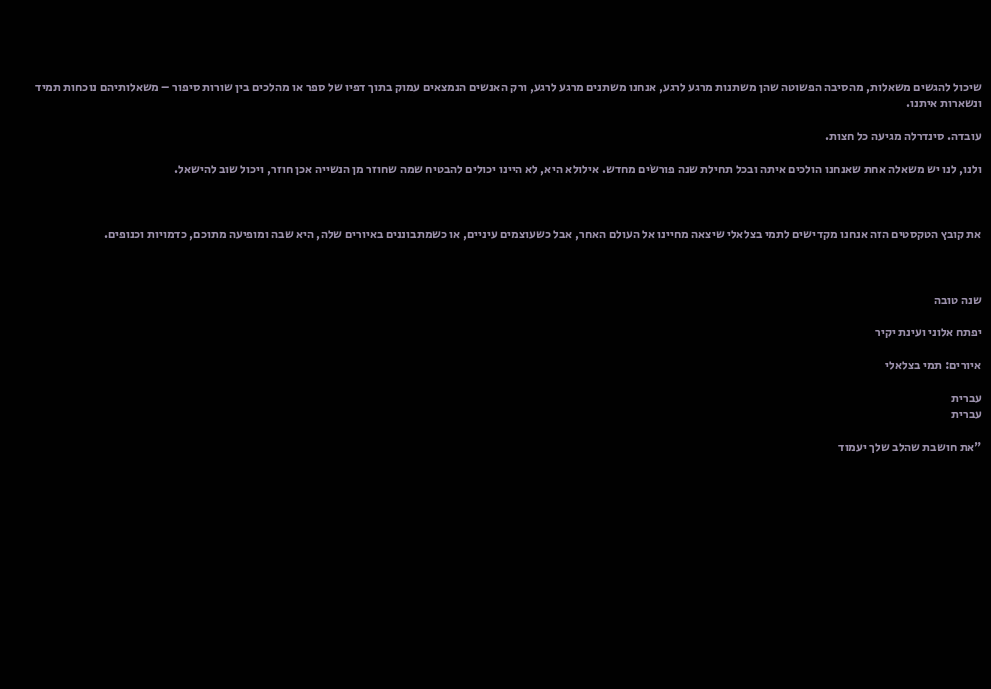שיכול להגשים משאלות, מהסיבה הפשוטה שהן משתנות מרגע לרגע, אנחנו משתנים מרגע לרגע, ורק האנשים הנמצאים עמוק בתוך דפיו של ספר או מהלכים בין שורות סיפור – משאלותיהם נוכחות תמיד ונשארות איתנו.

עובדה. סינדרלה מגיעה כל חצות.

ולנו, לנו יש משאלה אחת שאנחנו הולכים איתה ובכל תחילת שנה פורשׂים מחדש. אילולא היא, לא היינו יכולים להבטיח שמה שחוזר מן הנשייה אכן חוזר, ויכול שוב להישאל.



את קובץ הטקסטים הזה אנחנו מקדישים לתמי בצלאלי שיצאה מחיינו אל העולם האחר, אבל כשעוצמים עיניים, או כשמתבוננים באיורים שלה, היא שבה ומופיעה מתוכם, כדמויות וכנופים.



שנה טובה

יפתח אלוני ועינת יקיר

איורים: תמי בצלאלי

עברית
עברית

"את חושבת שהלב שלך יעמוד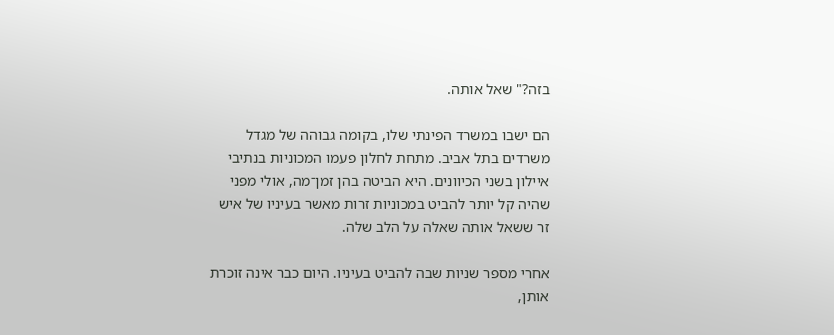בזה?" שאל אותה.

הם ישבו במשרד הפינתי שלו, בקומה גבוהה של מגדל משרדים בתל אביב. מתחת לחלון פעמו המכוניות בנתיבי איילון בשני הכיוונים. היא הביטה בהן זמן־מה, אולי מפני שהיה קל יותר להביט במכוניות זרות מאשר בעיניו של איש זר ששאל אותה שאלה על הלב שלה.

אחרי מספר שניות שבה להביט בעיניו. היום כבר אינה זוכרת אותן,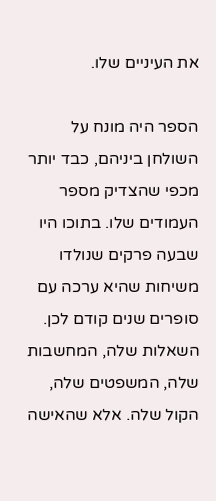את העיניים שלו.

הספר היה מונח על השולחן ביניהם, כבד יותר מכפי שהצדיק מספר העמודים שלו. בתוכו היו שבעה פרקים שנולדו משיחות שהיא ערכה עם סופרים שנים קודם לכן. השאלות שלה, המחשבות שלה, המשפטים שלה, הקול שלה. אלא שהאישה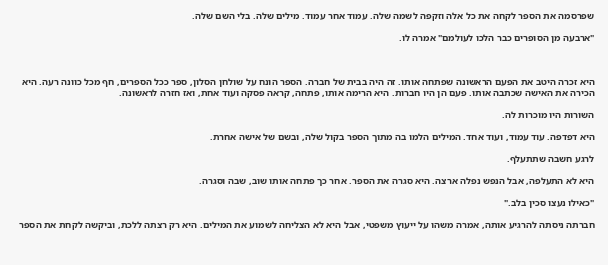שפרסמה את הספר לקחה את כל אלה וזקפה לשמה שלה. עמוד אחר עמוד. מילים שלה. בלי השם שלה.

"ארבעה מן הסופרים כבר הלכו לעולמם" אמרה לו.



היא זכרה היטב את הפעם הראשונה שפתחה אותו. זה היה בבית של חברה. הספר הונח על שולחן הסלון, ספר ככל הספרים, חף מכל כוונה רעה. היא הכירה את האישה שכתבה אותו. פעם הן היו חברות. היא הרימה אותו, פתחה, קראה פסקה ועוד אחת, ואז חזרה לראשונה.

השורות היו מוכרות לה.

היא דפדפה. עוד עמוד, ועוד אחד. המילים הלמו בה מתוך הספר בקול שלה, ובשם של אישה אחרת.

לרגע חשבה שתתעלף.

היא לא התעלפה, אבל הנפש נפלה ארצה. היא סגרה את הספר. אחר כך פתחה אותו שוב, שבה וסגרה.

"כאילו נעצו סכין בלב."

חברתה ניסתה להרגיע אותה, אמרה משהו על ייעוץ משפטי, אבל היא לא הצליחה לשמוע את המילים. היא רק רצתה ללכת, וביקשה לקחת את הספר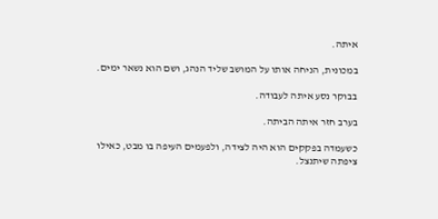איתה.

במכונית, הניחה אותו על המושב שליד הנהג, ושם הוא נשאר ימים.

בבוקר נסע איתה לעבודה.

בערב חזר איתה הביתה.

כשעמדה בפקקים הוא היה לצידה, ולפעמים העיפה בו מבט, כאילו ציפתה שיתנצל.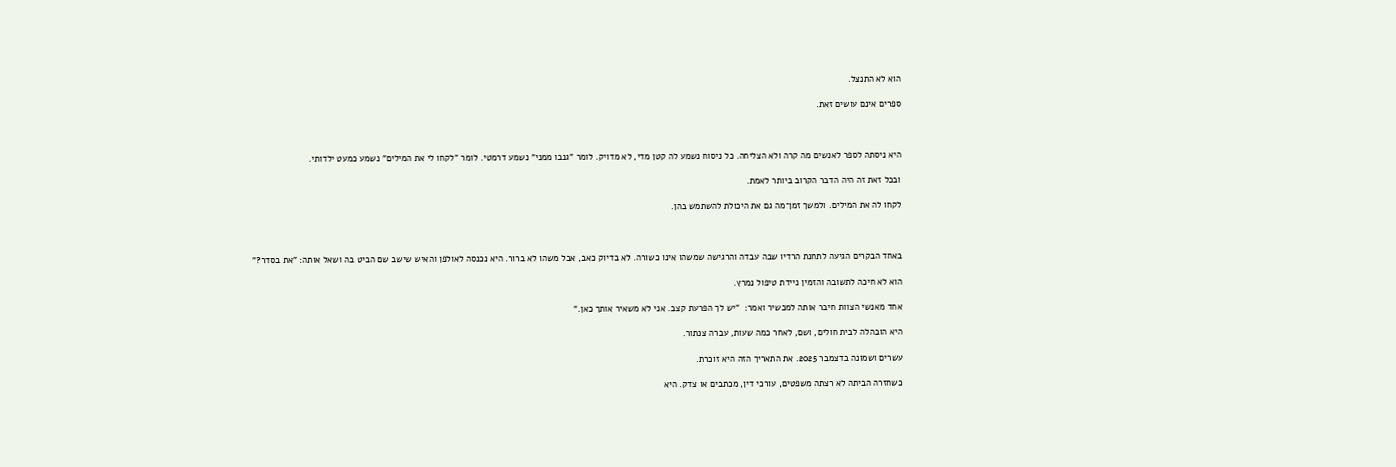הוא לא התנצל.

ספרים אינם עושים זאת.



היא ניסתה לספר לאנשים מה קרה ולא הצליחה. כל ניסוח נשמע לה קטן מדי, לא מדויק. לומר "גנבו ממני" נשמע דרמטי. לומר "לקחו לי את המילים" נשמע כמעט ילדותי.

ובכל זאת זה היה הדבר הקרוב ביותר לאמת.

לקחו לה את המילים. ולמשך זמן־מה גם את היכולת להשתמש בהן.



באחד הבקרים הגיעה לתחנת הרדיו שבה עבדה והרגישה שמשהו אינו כשורה. לא בדיוק כאב, אבל משהו לא ברור. היא נכנסה לאולפן והאיש שישב שם הביט בה ושאל אותה: "את בסדר?"

הוא לא חיכה לתשובה והזמין ניידת טיפול נמרץ.

אחד מאנשי הצוות חיבר אותה למכשיר ואמר:  "יש לך הפרעת קצב. אני לא משאיר אותך כאן."

היא הובהלה לבית חולים, ושם, לאחר כמה שעות, עברה צנתור.

עשרים ושמונה בדצמבר 2025. את התאריך הזה היא זוכרת.

כשחזרה הביתה לא רצתה משפטים, עורכי דין, מכתבים או צדק. היא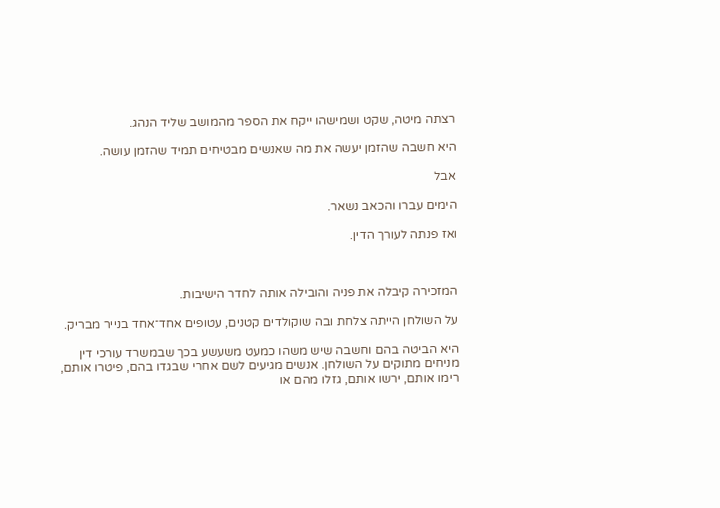רצתה מיטה, שקט ושמישהו ייקח את הספר מהמושב שליד הנהג.

היא חשבה שהזמן יעשה את מה שאנשים מבטיחים תמיד שהזמן עושה.

אבל

הימים עברו והכאב נשאר.

ואז פנתה לעורך הדין.



המזכירה קיבלה את פניה והובילה אותה לחדר הישיבות.

על השולחן הייתה צלחת ובה שוקולדים קטנים, עטופים אחד־אחד בנייר מבריק.

היא הביטה בהם וחשבה שיש משהו כמעט משעשע בכך שבמשרד עורכי דין מניחים מתוקים על השולחן. אנשים מגיעים לשם אחרי שבגדו בהם, פיטרו אותם, רימו אותם, ירשו אותם, גזלו מהם או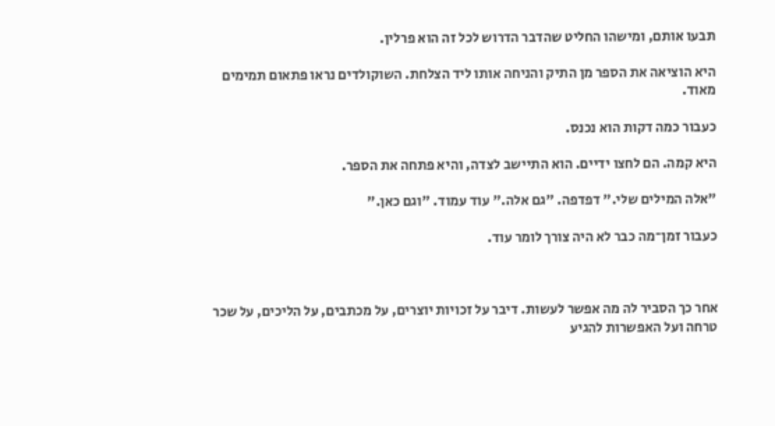תבעו אותם, ומישהו החליט שהדבר הדרוש לכל זה הוא פרלין.

היא הוציאה את הספר מן התיק והניחה אותו ליד הצלחת. השוקולדים נראו פתאום תמימים מאוד.

כעבור כמה דקות הוא נכנס.

היא קמה. הם לחצו ידיים. הוא התיישב לצדה, והיא פתחה את הספר.

"אלה המילים שלי." דפדפה. "גם אלה." עוד עמוד. "וגם כאן."

כעבור זמן־מה כבר לא היה צורך לומר עוד.



אחר כך הסביר לה מה אפשר לעשות. דיבר על זכויות יוצרים, על מכתבים, על הליכים, על שכר טרחה ועל האפשרות להגיע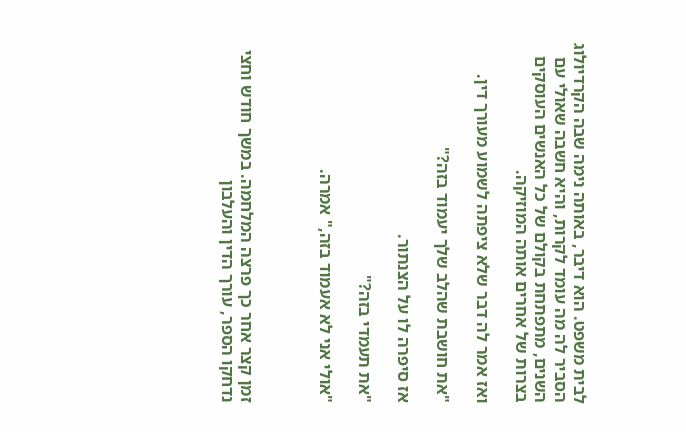לבית משפט. הוא דיבר, באותה נימה שבה הקרדיולוג הסביר לה מה עומד לקרות, והיא חשבה שאולי עם השנים, מתפתחת בקולם של כל האנשים העוסקים בצרות של אחרים אותה המוזיקה.

ואז אמר לה דבר שלא ציפתה לשמוע מעורך דין.

"את חושבת שהלב שלך יעמוד בזה?"

אז סיפרה לו על הצנתור.

"את תעמדי בזה?"

"אולי אני לא אעמוד בזה," אמרה.



זמן קצר אחר כך פרצה המלחמה. במשך חודש וחצי נדחקו הספר, עורך הדין והעלבון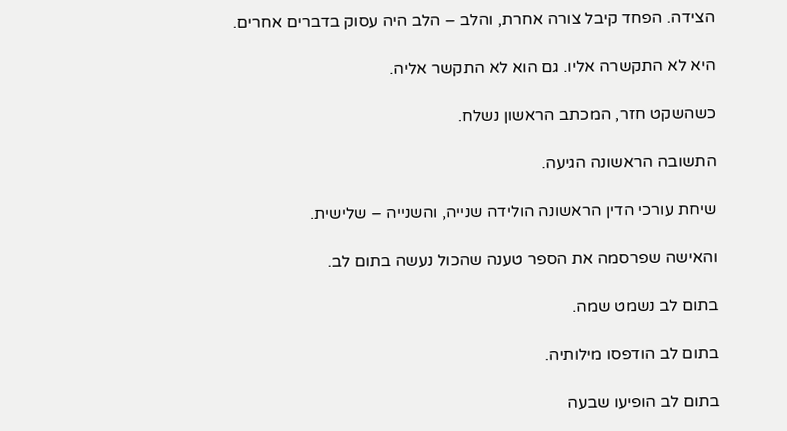הצידה. הפחד קיבל צורה אחרת, והלב – הלב היה עסוק בדברים אחרים.

היא לא התקשרה אליו. גם הוא לא התקשר אליה.

כשהשקט חזר, המכתב הראשון נשלח.

התשובה הראשונה הגיעה.

שיחת עורכי הדין הראשונה הולידה שנייה, והשנייה – שלישית.

והאישה שפרסמה את הספר טענה שהכול נעשה בתום לב.

בתום לב נשמט שמה.

בתום לב הודפסו מילותיה.

בתום לב הופיעו שבעה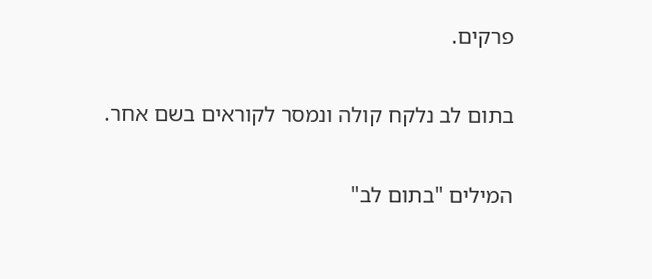פרקים.

בתום לב נלקח קולה ונמסר לקוראים בשם אחר.

המילים "בתום לב"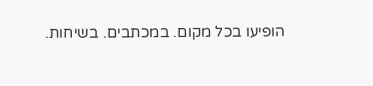הופיעו בכל מקום. במכתבים. בשיחות.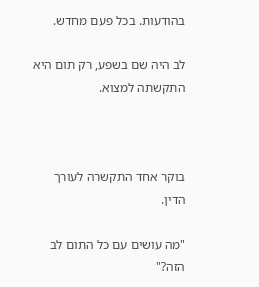בהודעות. בכל פעם מחדש.

לב היה שם בשפע, רק תום היא התקשתה למצוא.



בוקר אחד התקשרה לעורך הדין.

"מה עושים עם כל התום לב הזה?"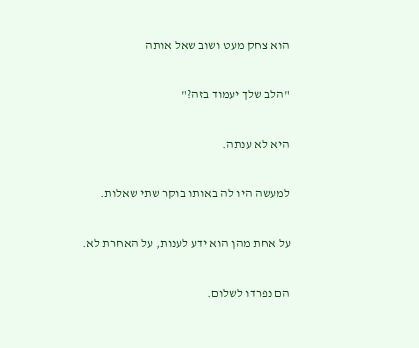הוא צחק מעט ושוב שאל אותה

"הלב שלך יעמוד בזה?"

היא לא ענתה.

למעשה היו לה באותו בוקר שתי שאלות.

על אחת מהן הוא ידע לענות, על האחרת לא.

הם נפרדו לשלום.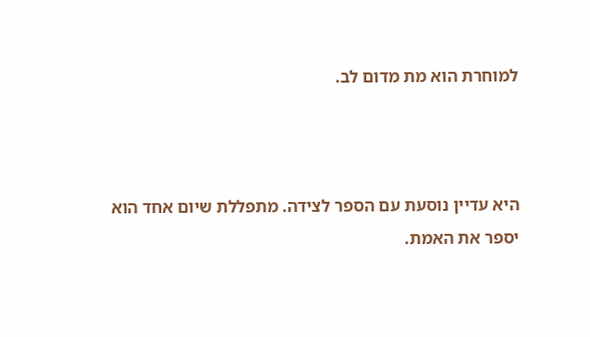למוחרת הוא מת מדום לב.



היא עדיין נוסעת עם הספר לצידה. מתפללת שיום אחד הוא יספר את האמת.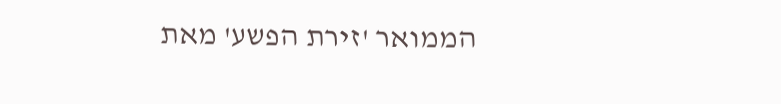הממואר 'זירת הפשע' מאת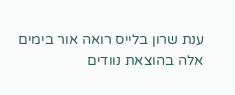ענת שרון בלייס רואה אור בימים אלה בהוצאת נוודים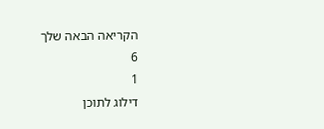הקריאה הבאה שלך
6
1
דילוג לתוכן